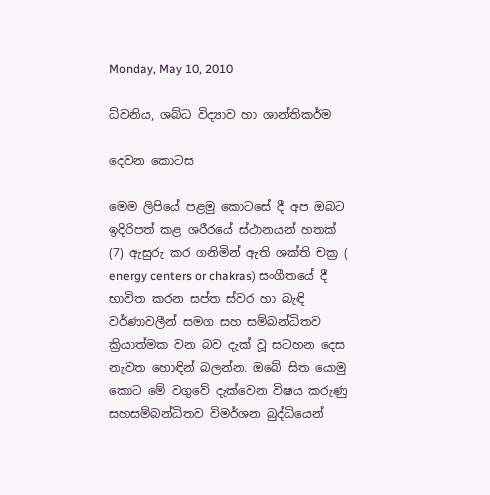Monday, May 10, 2010

ධ්වනිය, ශබ්ධ විද්‍යාව හා ශාන්තිකර්ම

දෙවන කොටස

මෙම ලිපියේ පළමු කොටසේ දී අප ඔබට ඉදිරිපත් කළ ශරීරයේ ස්ථානයන් හතක් (7) ඇසුරු කර ගනිමින් ඇති ශක්ති චක්‍ර ( energy centers or chakras) සංගීතයේ දී භාවිත කරන සප්ත ස්වර හා බැඳි වර්ණාවලීන් සමග සහ සම්බන්ධිතව ක්‍රියාත්මක වන බව දැක් වූ සටහන දෙස නැවත හොඳින් බලන්න. ඔබේ සිත යොමු කොට මේ වගුවේ දැක්වෙන විෂය කරුණු සහසම්බන්ධිතව විමර්ශන බුද්ධියෙන්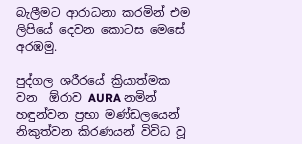බැලීමට ආරාධනා කරමින් එම ලිපියේ දෙවන කොටස මෙසේ අරඹමු.

පුද්ගල ශරීරයේ ක්‍රියාත්මක වන  ඕරාව AURA නමින් හඳුන්වන ප්‍රභා මණ්ඩලයෙන් නිකුත්වන කිරණයන් විවිධ වූ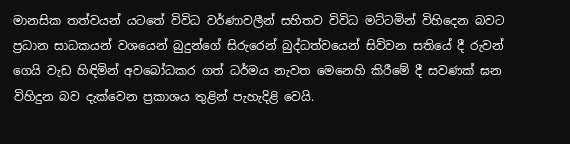මානසික තත්වයන් යටතේ විවිධ වර්ණාවලීන් සහිතව විවිධ මට්ටමින් විහිදෙන බවට ප්‍රධාන සාධකයන් වශයෙන් බුදුන්ගේ සිරුරෙන් බුද්ධත්වයෙන් සිව්වන සතියේ දී රුවන් ගෙයි වැඩ හිඳිමින් අවබෝධකර ගත් ධර්මය නැවත මෙනෙහි කිරීමේ දී සවණක් ඝන විහිදුන බව දැක්වෙන ප්‍රකාශය තුළින් පැහැදිළි වෙයි.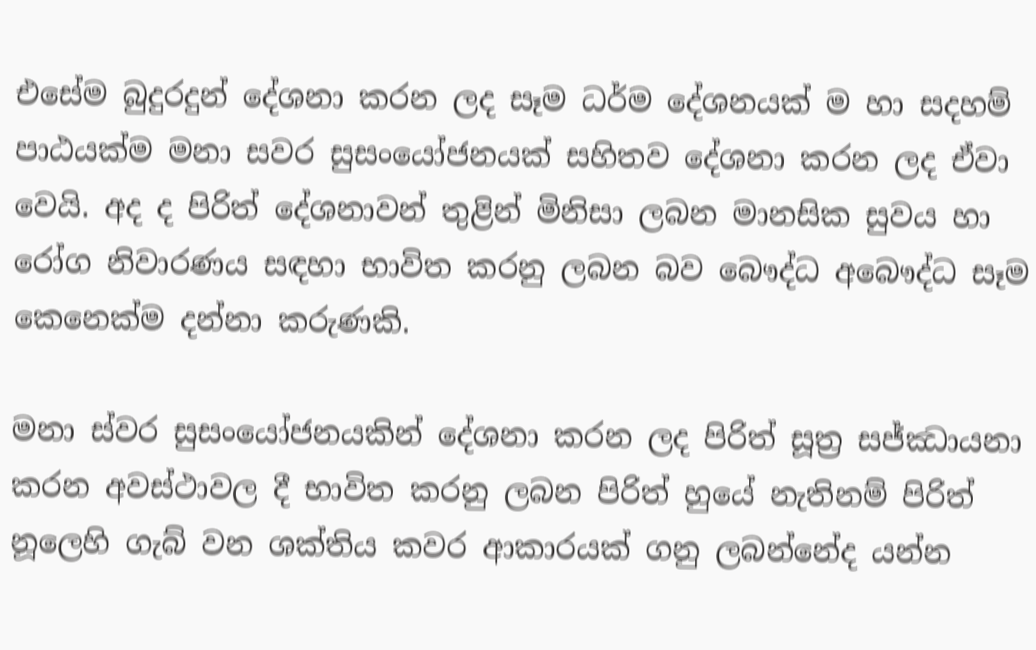එසේම බුදුරදුන් දේශනා කරන ලද සෑම ධර්ම දේශනයක් ම හා සදහම් පාඨයක්ම මනා සවර සුසංයෝජනයක් සහිතව දේශනා කරන ලද ඒවා වෙයි. අද ද පිරිත් දේශනාවන් තුළින් මිනිසා ලබන මානසික සුවය හා රෝග නිවාරණය සඳහා භාවිත කරනු ලබන බව බෞද්ධ අබෞද්ධ සෑම කෙනෙක්ම දන්නා කරුණකි.

මනා ස්වර සුසංයෝජනයකින් දේශනා කරන ලද පිරිත් සූත්‍ර සජ්ඣායනා කරන අවස්ථාවල දී භාවිත කරනු ලබන පිරිත් හුයේ නැතිනම් පිරිත් නූලෙහි ගැබ් වන ශක්තිය කවර ආකාරයක් ගනු ලබන්නේද යන්න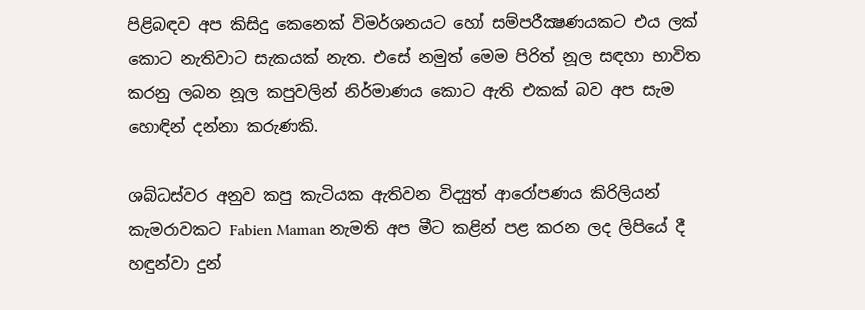පිළිබඳව අප කිසිදු කෙනෙක් විමර්ශනයට හෝ සම්පරීක්‍ෂණයකට එය ලක් කොට නැතිවාට සැකයක් නැත. එසේ නමුත් මෙම පිරිත් නූල සඳහා භාවිත කරනු ලබන නූල කපුවලින් නිර්මාණය කොට ඇති එකක් බව අප සැම හොඳින් දන්නා කරුණකි.

ශබ්ධස්වර අනුව කපු කැටියක ඇතිවන විද්‍යුත් ආරෝපණය කිරිලියන් කැමරාවකට Fabien Maman නැමති අප මීට කළින් පළ කරන ලද ලිපියේ දී හඳුන්වා දුන්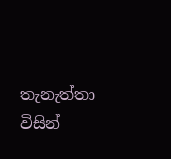තැනැත්තා විසින්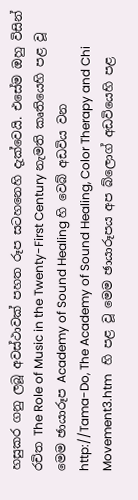හසුකර ගනු ලබූ අවස්ථාවක් පහත රූප සටහනෙහි දැක්වෙයි. එසේම ඔහු විසින් රචිත The Role of Music in the Twenty-First Century නැමති කෘතියෙහි පළ වූ මෙම ඡායාරූප Academy of Sound Healing හි වෙබ් අඩවිය වන http://Tama-Do, The Academy of Sound Healing, Color Therapy and Chi Movement3.htm   හි පළ වූ මෙම ඡායාරූපය අප බ්ලොග් අඩවියෙහි පළ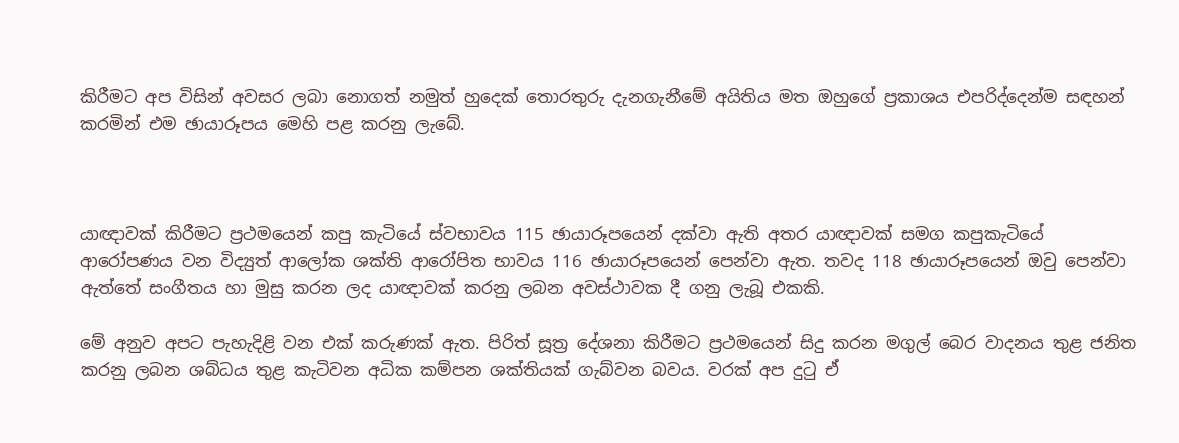කිරීමට අප විසින් අවසර ලබා නොගත් නමුත් හුදෙක් තොරතුරු දැනගැනීමේ අයිතිය මත ඔහුගේ ප්‍රකාශය එපරිද්දෙන්ම සඳහන් කරමින් එම ඡායාරූපය මෙහි පළ කරනු ලැබේ.



යාඥාවක් කිරීමට ප්‍රථමයෙන් කපු කැටියේ ස්වභාවය 115 ඡායාරූපයෙන් දක්වා ඇති අතර යාඥාවක් සමග කපුකැටියේ ආරෝපණය වන විද්‍යුත් ආලෝක ශක්ති ආරෝපිත භාවය 116 ඡායාරූපයෙන් පෙන්වා ඇත. තවද 118 ඡායාරූපයෙන් ඔවු පෙන්වා ඇත්තේ සංගීතය හා මුසු කරන ලද යාඥාවක් කරනු ලබන අවස්ථාවක දී ගනු ලැබූ එකකි.

මේ අනුව අපට පැහැදිළි වන එක් කරුණක් ඇත. පිරිත් සූත්‍ර දේශනා කිරීමට ප්‍රථමයෙන් සිදු කරන මගුල් බෙර වාදනය තුළ ජනිත කරනු ලබන ශබ්ධය තුළ කැටිවන අධික කම්පන ශක්තියක් ගැබ්වන බවය. වරක් අප දුටු ඒ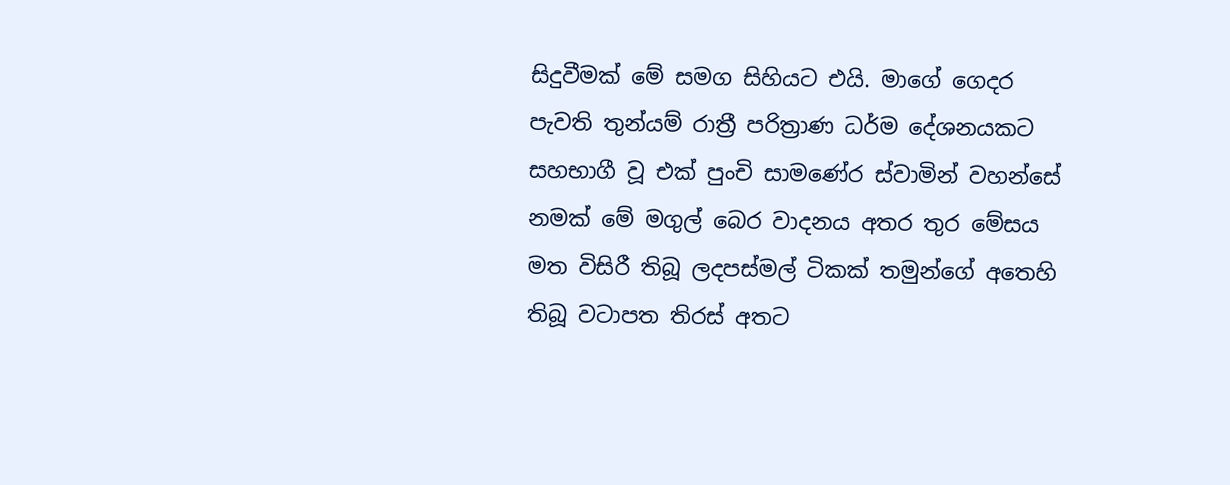සිදුවීමක් මේ සමග සිහියට එයි. මාගේ ගෙදර පැවති තුන්යම් රාත්‍රී පරිත්‍රාණ ධර්ම දේශනයකට සහභාගී වූ එක් පුංචි සාමණේර ස්වාමින් වහන්සේ නමක් මේ මගුල් බෙර වාදනය අතර තුර මේසය මත විසිරී තිබූ ලදපස්මල් ටිකක් තමුන්ගේ අතෙහි තිබූ වටාපත තිරස් අතට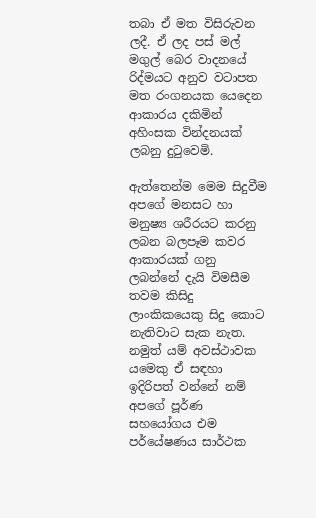තබා ඒ මත විසිරුවන ලදී. ඒ ලද පස් මල් මගුල් බෙර වාදනයේ රිද්මයට අනුව වටාපත මත රංගනයක යෙදෙන ආකාරය දකිමින් අහිංසක වින්දනයක් ලබනු දුටුවෙමි.

ඇත්තෙන්ම මෙම සිදුවීම අපගේ මනසට හා මනුෂ්‍ය ශරීරයට කරනු ලබන බලපෑම කවර ආකාරයක් ගනු ලබන්නේ දැයි විමසීම තවම කිසිදු ලාංකිකයෙකු සිදු කොට නැතිවාට සැක නැත. නමුත් යම් අවස්ථාවක යමෙකු ඒ සඳහා ඉදිරිපත් වන්නේ නම් අපගේ පූර්ණ සහයෝගය එම පර්යේෂණය සාර්ථක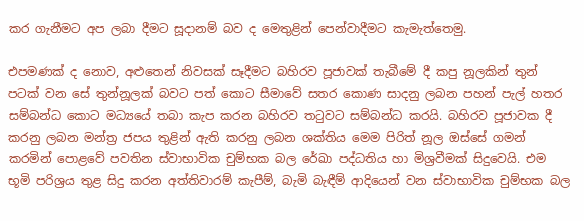කර ගැනීමට අප ලබා දීමට සූදානම් බව ද මෙතුළින් පෙන්වාදීමට කැමැත්තෙමු.

එපමණක් ද නොව, අළුතෙන් නිවසක් සෑදීමට බහිරව පූජාවක් තැබීමේ දී කපු නූලකින් තුන් පටක් වන සේ තුන්නූලක් බවට පත් කොට සීමාවේ සතර කොණ සාදනු ලබන පහන් පැල් හතර සම්බන්ධ කොට මධ්‍යයේ තබා කැප කරන බහිරව තටුවට සම්බන්ධ කරයි. බහිරව පූජාවක දී කරනු ලබන මන්ත්‍ර ජපය තුළින් ඇති කරනු ලබන ශක්තිය මෙම පිරිත් නූල ඔස්සේ ගමන් කරමින් පොළවේ පවතින ස්වාභාවික චුම්භක බල රේඛා පද්ධතිය හා මිශ්‍රවීමක් සිදුවෙයි. එම භූමි පරිශ්‍රය තුළ සිදු කරන අත්තිවාරම් කැපීම්, බැමි බැඳීම් ආදියෙන් වන ස්වාභාවික චුම්භක බල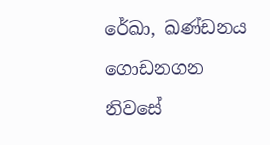රේඛා, ඛණ්ඩනය ගොඩනගන නිවසේ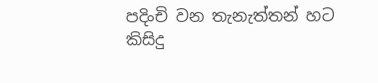පදිංචි වන තැනැත්තන් හට කිසිදු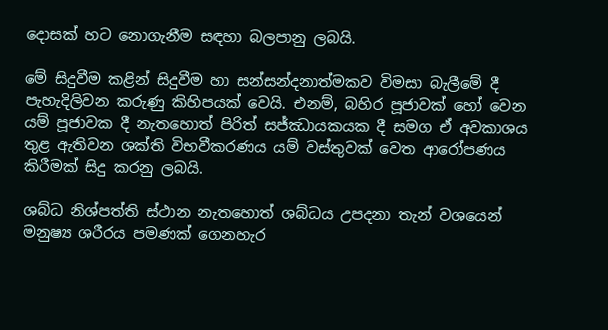දොසක් හට නොගැනීම සඳහා බලපානු ලබයි.

මේ සිදුවීම කළින් සිදුවීම හා සන්සන්දනාත්මකව විමසා බැලීමේ දී පැහැදිලිවන කරුණු කිහිපයක් වෙයි. එනම්, බහිර පූජාවක් හෝ වෙන යම් පූජාවක දී නැතහොත් පිරිත් සජ්ඣායකයක දී සමග ඒ අවකාශය තුළ ඇතිවන ශක්ති විභවීකරණය යම් වස්තුවක් වෙත ආරෝපණය කිරීමක් සිදු කරනු ලබයි.

ශබ්ධ නිශ්පත්ති ස්ථාන නැතහොත් ශබ්ධය උපදනා තැන් වශයෙන් මනුෂ්‍ය ශරීරය පමණක් ගෙනහැර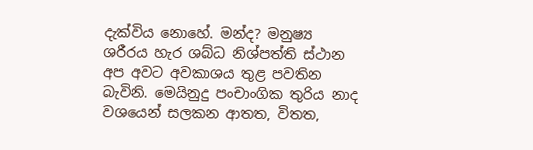දැක්විය නොහේ. මන්ද? මනුෂ්‍ය ශරීරය හැර ශබ්ධ නිශ්පත්ති ස්ථාන අප අවට අවකාශය තුළ පවතින බැවිනි. මෙයිනුදු පංචාංගික තුරිය නාද වශයෙන් සලකන ආතත, විතත,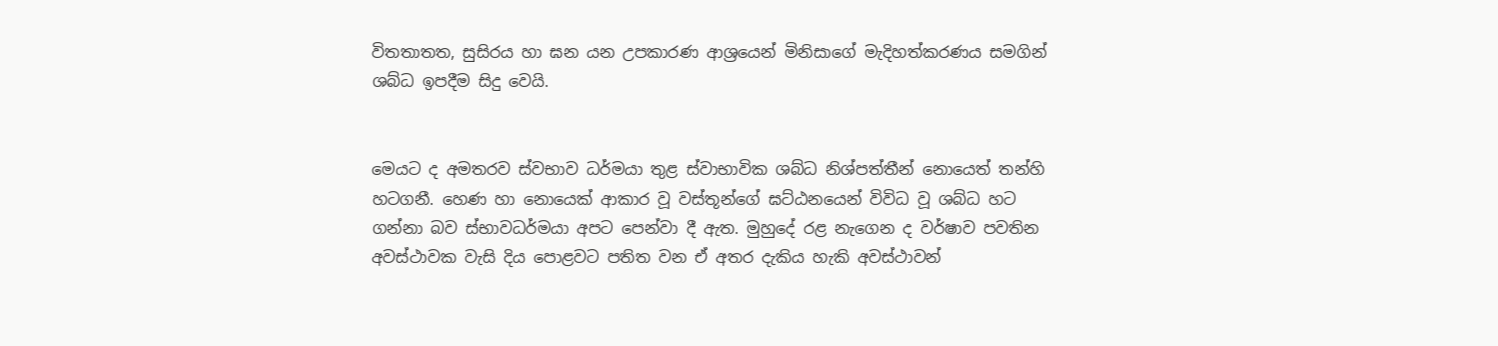විතතාතත, සුසිරය හා ඝන යන උපකාරණ ආශ්‍රයෙන් මිනිසාගේ මැදිහත්කරණය සමගින් ශබ්ධ ඉපදීම සිදු වෙයි.


මෙයට ද අමතරව ස්වභාව ධර්මයා තුළ ස්වාභාවික ශබ්ධ නිශ්පත්තීන් නොයෙත් තන්හි හටගනී. හෙණ හා නොයෙක් ආකාර වූ වස්තූන්ගේ ඝට්ඨනයෙන් විවිධ වූ ශබ්ධ හට ගන්නා බව ස්භාවධර්මයා අපට පෙන්වා දී ඇත. මුහුදේ රළ නැගෙන ද වර්ෂාව පවතින අවස්ථාවක වැසි දිය පොළවට පතිත වන ඒ අතර දැකිය හැකි අවස්ථාවන්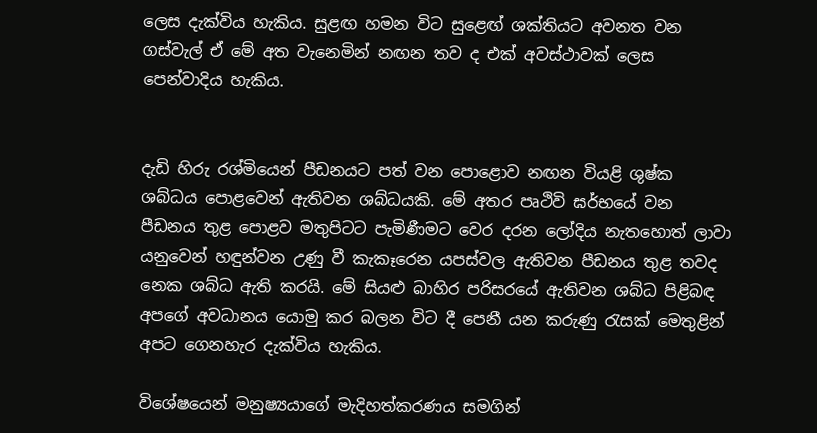ලෙස දැක්විය හැකිය. සුළඟ හමන විට සුළෙඟ් ශක්තියට අවනත වන ගස්වැල් ඒ මේ අත වැනෙමින් නඟන තව ද එක් අවස්ථාවක් ලෙස පෙන්වාදිය හැකිය.


දැඩි හිරු රශ්මියෙන් පීඩනයට පත් වන පොළොව නඟන වියළි ශුෂ්ක ශබ්ධය පොළවෙන් ඇතිවන ශබ්ධයකි. මේ අතර පෘථිවි ඝර්භයේ වන පීඩනය තුළ පොළව මතුපිටට පැමිණීමට වෙර දරන ලෝදිය නැතහොත් ලාවා යනුවෙන් හඳුන්වන උණු වී කැකෑරෙන යපස්වල ඇතිවන පීඩනය තුළ තවද නෙක ශබ්ධ ඇති කරයි. මේ සියළු බාහිර පරිසරයේ ඇතිවන ශබ්ධ පිළිබඳ අපගේ අවධානය යොමු කර බලන විට දී පෙනී යන කරුණු රැසක් මෙතුළින් අපට ගෙනහැර දැක්විය හැකිය.

විශේෂයෙන් මනුෂ්‍යයාගේ මැදිහත්කරණය සමගින්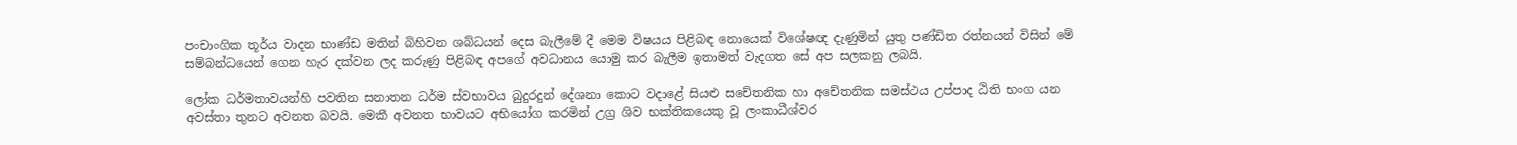පංචාංගික තූර්ය වාදන භාණ්ඩ මතින් බිහිවන ශබ්ධයන් දෙස බැලීමේ දී මෙම විෂයය පිළිබඳ නොයෙක් විශේෂඥ දැණුමින් යුතු පණ්ඩිත රත්නයන් විසින් මේ සම්බන්ධයෙන් ගෙන හැර දක්වන ලද කරුණු පිළිබඳ අපගේ අවධානය යොමු කර බැලීම ඉතාමත් වැදගත සේ අප සලකනු ලබයි.

ලෝක ධර්මතාවයන්හි පවතින සනාතන ධර්ම ස්වභාවය බුදුරදුන් දේශනා කොට වදාළේ සියළු සචේතනික හා අචේතනික සමස්ථය උප්පාද ඨිති භංග යන අවස්තා තුනට අවනත බවයි. මෙකී අවනත භාවයට අභියෝග කරමින් උග්‍ර ශිව භක්තිකයෙකු වූ ලංකාධීශ්වර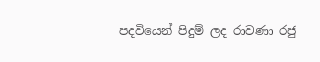පදවියෙන් පිදුම් ලද රාවණා රජු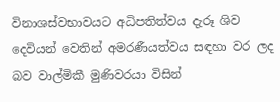විනාශස්වභාවයට අධිපතිත්වය දැරූ ශිව දෙවියන් වෙතින් අමරණීයත්වය සඳහා වර ලද බව වාල්මිකී මුණිවරයා විසින්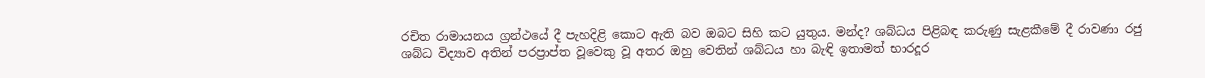රචිත රාමායනය ග්‍රන්ථයේ දී පැහදිළි කොට ඇති බව ඔබට සිහි කට යුතුය. මන්ද? ශබ්ධය පිළිබඳ කරුණු සැළකීමේ දී රාවණා රජු ශබ්ධ විද්‍යාව අතින් පරප්‍රාප්ත වූවෙකු වූ අතර ඔහු වෙතින් ශබ්ධය හා බැඳි ඉතාමත් භාරදූර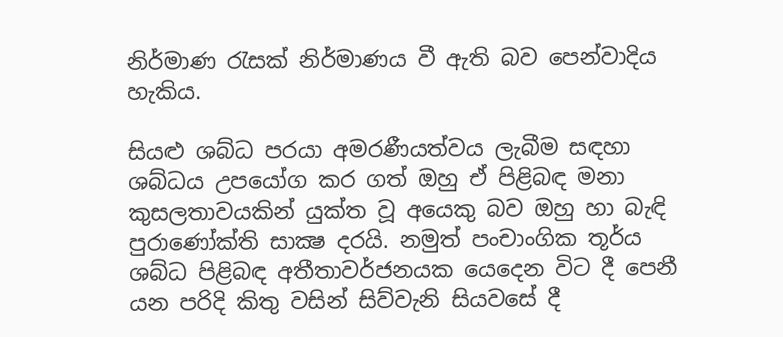නිර්මාණ රැසක් නිර්මාණය වී ඇති බව පෙන්වාදිය හැකිය.

සියළු ශබ්ධ පරයා අමරණීයත්වය ලැබීම සඳහා ශබ්ධය උපයෝග කර ගත් ඔහු ඒ පිළිබඳ මනා කුසලතාවයකින් යුක්ත වූ අයෙකු බව ඔහු හා බැඳි පුරාණෝක්ති සාක්‍ෂ දරයි. නමුත් පංචාංගික තූර්ය ශබ්ධ පිළිබඳ අතීතාවර්ජනයක යෙදෙන විට දී පෙනී යන පරිදි කිතු වසින් සිව්වැනි සියවසේ දී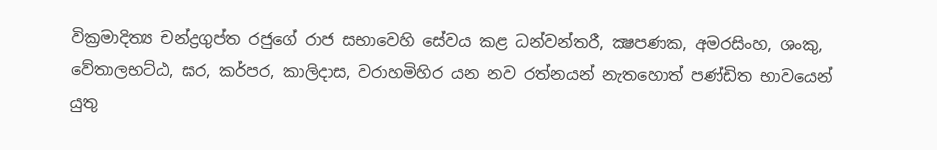වික්‍රමාදිත්‍ය චන්ද්‍රගුප්ත රජුගේ රාජ සභාවෙහි සේවය කළ ධන්වන්තරී, ක්‍ෂපණක, අමරසිංහ, ශංකු, වේතාලභට්ඨ, ඝර, කර්පර, කාලිදාස, වරාහමිහිර යන නව රත්නයන් නැතහොත් පණ්ඩිත භාවයෙන් යුතු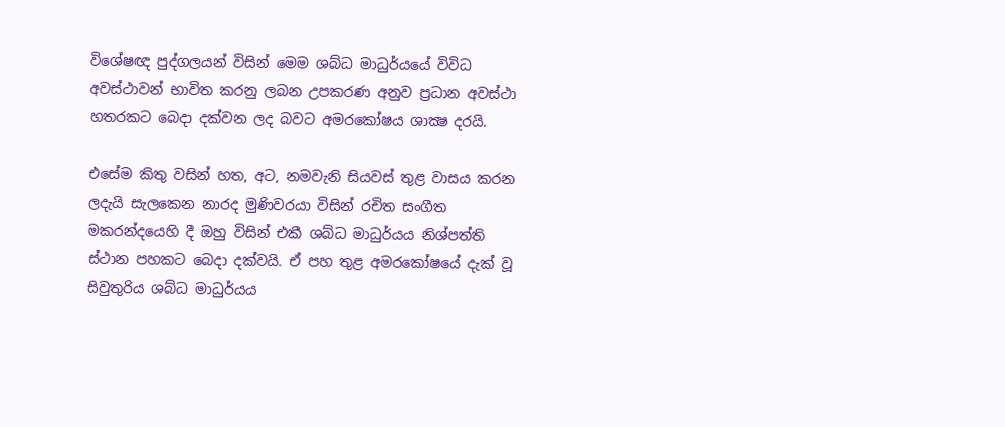විශේෂඥ පුද්ගලයන් විසින් මෙම ශබ්ධ මාධුර්යයේ විවිධ අවස්ථාවන් භාවිත කරනු ලබන උපකරණ අනුව ප්‍රධාන අවස්ථා හතරකට බෙදා දක්වන ලද බවට අමරකෝෂය ශාක්‍ෂ දරයි.

එසේම කිතු වසින් හත, අට, නමවැනි සියවස් තුළ වාසය කරන ලදැයි සැලකෙන නාරද මුණිවරයා විසින් රචිත සංගීත මකරන්දයෙහි දී ඔහු විසින් එකී ශබ්ධ මාධුර්යය නිශ්පත්ති ස්ථාන පහකට බෙදා දක්වයි. ඒ පහ තුළ අමරකෝෂයේ දැක් වූ සිවුතුරිය ශබ්ධ මාධුර්යය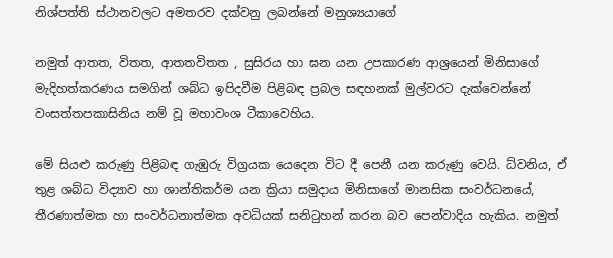නිශ්පත්ති ස්ථානවලට අමතරව දක්වනු ලබන්නේ මනුශ්‍යයාගේ

නමුත් ආතත, විතත, ආතතවිතත , සුසිරය හා ඝන යන උපකාරණ ආශ්‍රයෙන් මිනිසාගේ මැදිහත්කරණය සමගින් ශබ්ධ ඉපිදවීම පිළිබඳ ප්‍රබල සඳහනක් මුල්වරට දැක්වෙන්නේ වංසත්තපකාසිනිය නම් වූ මහාවංශ ටීකාවෙහිය.

මේ සියළු කරුණු පිළිබඳ ගැඹුරු විග්‍රයක යෙදෙන විට දී පෙනී යන කරුණු වෙයි. ධ්වනිය, ඒ තුළ ශබ්ධ විද්‍යාව හා ශාන්තිකර්ම යන ක්‍රියා සමුදාය මිනිසාගේ මානසික සංවර්ධනයේ, තීරණාත්මක හා සංවර්ධනාත්මක අවධියක් සනිටුහන් කරන බව පෙන්වාදිය හැකිය. නමුත්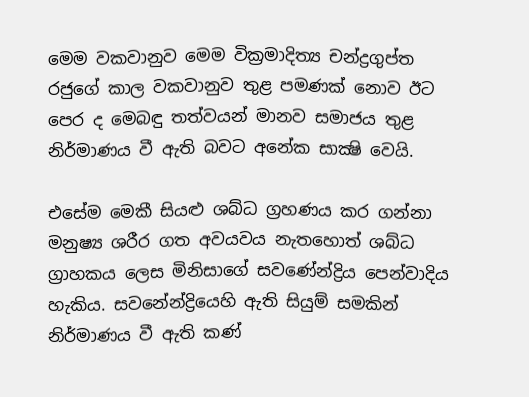මෙම වකවානුව මෙම වික්‍රමාදිත්‍ය චන්ද්‍රගුප්ත රජුගේ කාල වකවානුව තුළ පමණක් නොව ඊට පෙර ද මෙබඳු තත්වයන් මානව සමාජය තුළ නිර්මාණය වී ඇති බවට අනේක සාක්‍ෂි වෙයි.

එසේම මෙකී සියළු ශබ්ධ ග්‍රහණය කර ගන්නා මනුෂ්‍ය ශරීර ගත අවයවය නැතහොත් ශබ්ධ ග්‍රාහකය ලෙස මිනිසාගේ සවණේන්ද්‍රිය පෙන්වාදිය හැකිය. සවනේන්ද්‍රියෙහි ඇති සියුම් සමකින් නිර්මාණය වී ඇති කණ්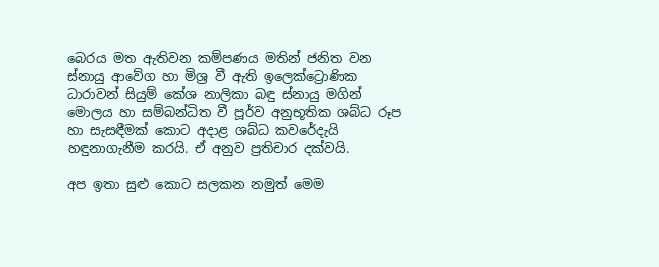බෙරය මත ඇතිවන කම්පණය මතින් ජනිත වන ස්නායු ආවේග හා මිශ්‍ර වී ඇති ඉලෙක්ට්‍රොණික ධාරාවන් සියුම් කේශ නාලිකා බඳු ස්නායු මගින් මොලය හා සම්බන්ධිත වී පූර්ව අනුභූතික ශබ්ධ රූප හා සැසඳීමක් කොට අදාළ ශබ්ධ කවරේදැයි හඳුනාගැනීම කරයි. ඒ අනුව ප්‍රතිචාර දක්වයි.

අප ඉතා සුළු කොට සලකන නමුත් මෙම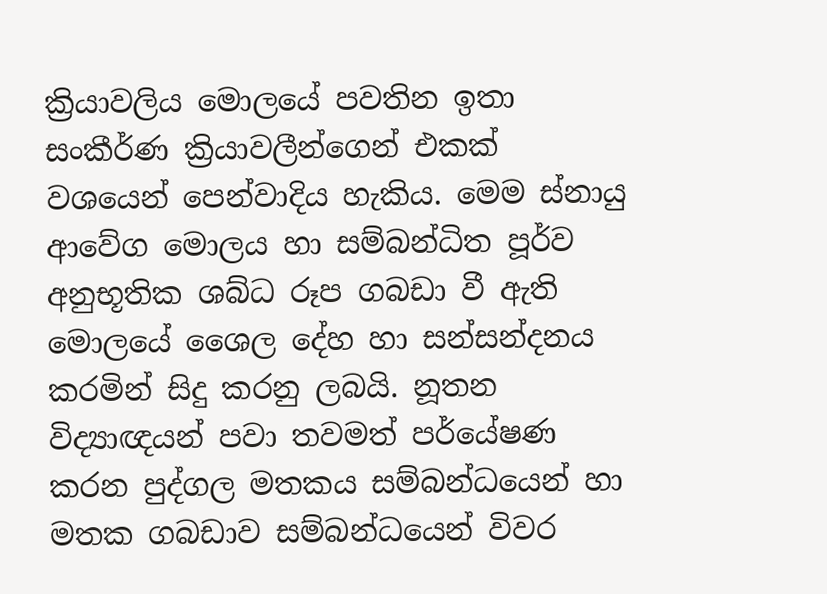ක්‍රියාවලිය මොලයේ පවතින ඉතා සංකීර්ණ ක්‍රියාවලීන්ගෙන් එකක් වශයෙන් පෙන්වාදිය හැකිය. මෙම ස්නායු ආවේග මොලය හා සම්බන්ධිත පූර්ව අනුභූතික ශබ්ධ රූප ගබඩා වී ඇති මොලයේ ශෛල දේහ හා සන්සන්දනය කරමින් සිදු කරනු ලබයි. නූතන විද්‍යාඥයන් පවා තවමත් පර්යේෂණ කරන පුද්ගල මතකය සම්බන්ධයෙන් හා මතක ගබඩාව සම්බන්ධයෙන් විවර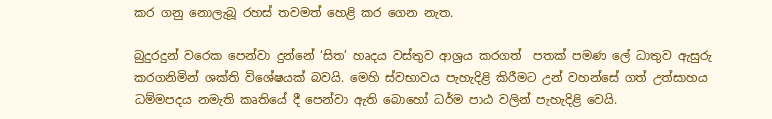කර ගනු නොලැබූ රහස් තවමත් හෙළි කර ගෙන නැත.

බුදුරදුන් වරෙක පෙන්වා දුන්නේ ‘සිත’ හෘදය වස්තුව ආශ්‍රය කරගත්  පතක් පමණ ලේ ධාතුව ඇසුරු කරගනිමින් ශක්ති විශේෂයක් බවයි. මෙහි ස්වභාවය පැහැදිළි කිරීමට උන් වහන්සේ ගත් උත්සාහය ධම්මපදය නමැති කෘතියේ දී පෙන්වා ඇති බොහෝ ධර්ම පාඨ වලින් පැහැදිළි වෙයි.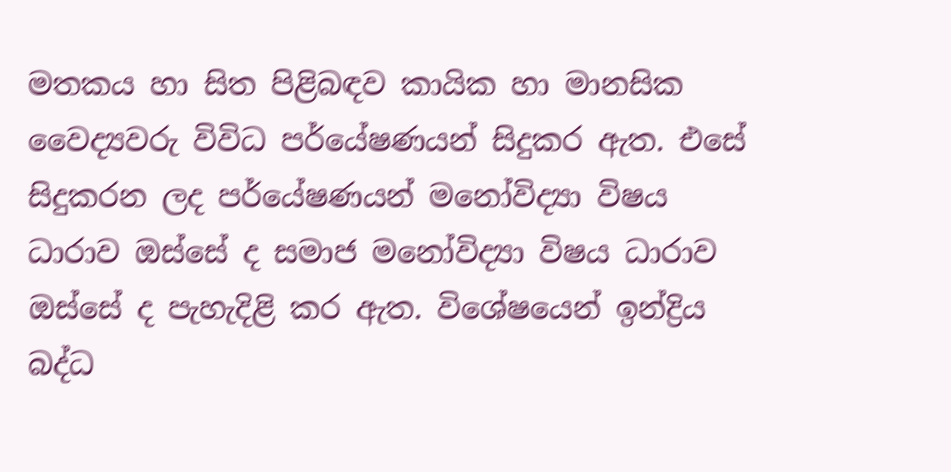මතකය හා සිත පිළිබඳව කායික හා මානසික වෛද්‍යවරු විවිධ පර්යේෂණයන් සිදුකර ඇත. එසේ සිදුකරන ලද පර්යේෂණයන් මනෝවිද්‍යා විෂය ධාරාව ඔස්සේ ද සමාජ මනෝවිද්‍යා විෂය ධාරාව ඔස්සේ ද පැහැදිළි කර ඇත. විශේෂයෙන් ඉන්ද්‍රිය බද්ධ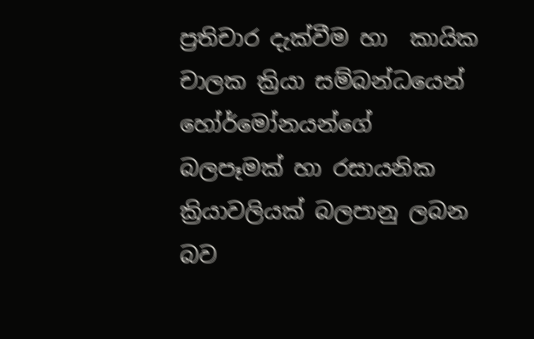ප්‍රතිචාර දැක්වීම හා  කායික චාලක ක්‍රියා සම්බන්ධයෙන් හෝර්මෝනයන්ගේ බලපෑමක් හා රසායනික ක්‍රියාවලියක් බලපානු ලබන බව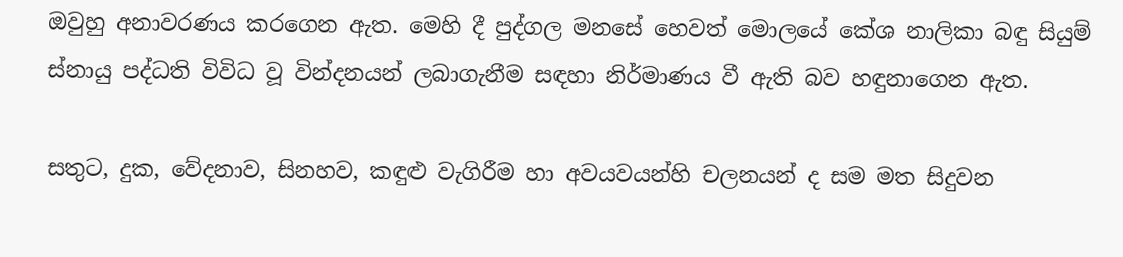ඔවුහු අනාවරණය කරගෙන ඇත. මෙහි දී පුද්ගල මනසේ හෙවත් මොලයේ කේශ නාලිකා බඳු සියුම් ස්නායු පද්ධති විවිධ වූ වින්දනයන් ලබාගැනීම සඳහා නිර්මාණය වී ඇති බව හඳුනාගෙන ඇත.

සතුට, දුක, වේදනාව, සිනහව, කඳුළු වැගිරීම හා අවයවයන්හි චලනයන් ද සම මත සිදුවන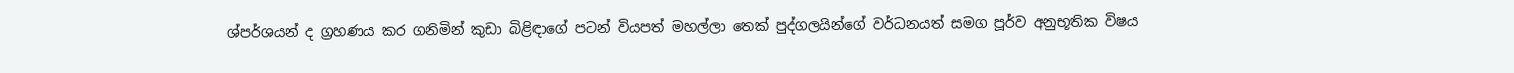ශ්පර්ශයන් ද ග්‍රහණය කර ගනිමින් කුඩා බිළිඳාගේ පටන් වියපත් මහල්ලා තෙක් පුද්ගලයින්ගේ වර්ධනයත් සමග පූර්ව අනුභූතික විෂය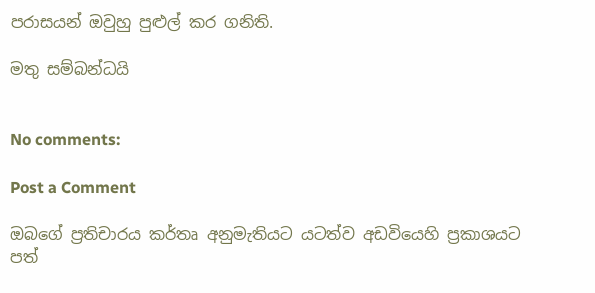පරාසයන් ඔවුහු පුළුල් කර ගනිති.

මතු සම්බන්ධයි


No comments:

Post a Comment

ඔබගේ ප්‍රතිචාරය කර්තෘ අනුමැතියට යටත්ව අඩවියෙහි ප්‍රකාශයට පත්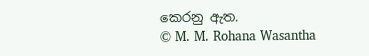කෙරනු ඇත.
© M. M. Rohana Wasantha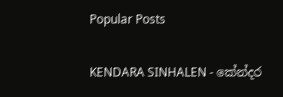Popular Posts

KENDARA SINHALEN - කේන්දර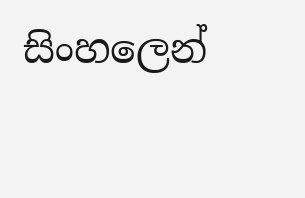සිංහලෙන්